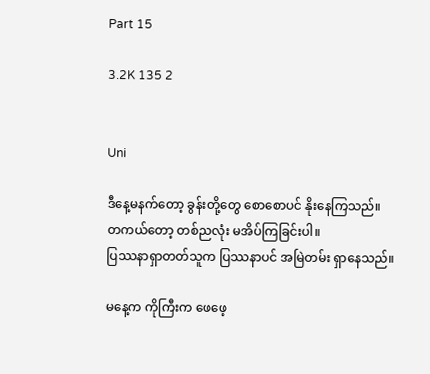Part 15

3.2K 135 2


Uni

ဒီနေ့မနက်တော့ ခွန်းတို့တွေ စောစောပင် နိုးနေကြသည်။
တကယ်တော့ တစ်ညလုံး မအိပ်ကြခြင်းပါ။
ပြဿနာရှာတတ်သူက ပြဿနာပင် အမြဲတမ်း ရှာနေသည်။

မနေ့က ကိုကြီးက ဖေဖေ့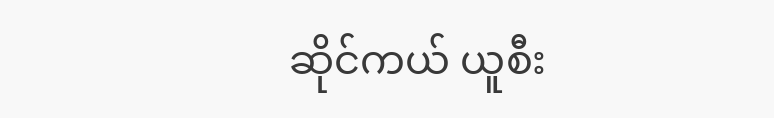ဆိုင်ကယ် ယူစီး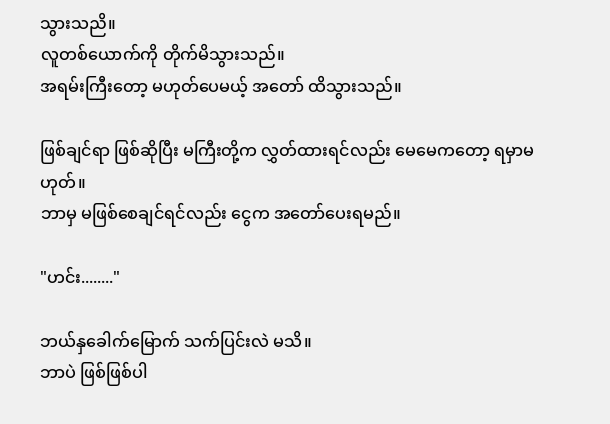သွားသညိ။
လူတစ်ယောက်ကို တိုက်မိသွားသည်။
အရမ်းကြီးတော့ မဟုတ်ပေမယ့် အတော် ထိသွားသည်။

ဖြစ်ချင်ရာ ဖြစ်ဆိုပြီး မကြီးတို့က လွှတ်ထားရင်လည်း မေမေကတော့ ရမှာမဟုတ်။
ဘာမှ မဖြစ်စေချင်ရင်လည်း ငွေက အတော်ပေးရမည်။

"ဟင်း........"

ဘယ်နှခေါက်မြောက် သက်ပြင်းလဲ မသိ။
ဘာပဲ ဖြစ်ဖြစ်ပါ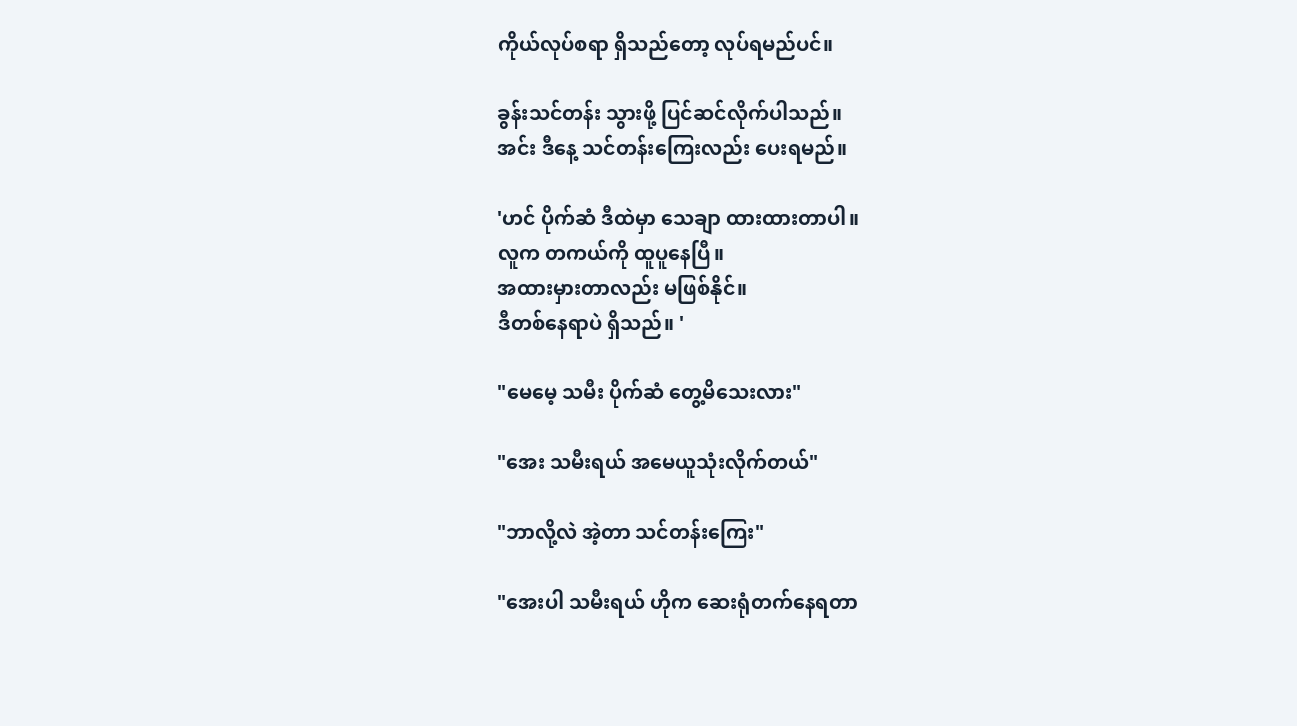ကိုယ်လုပ်စရာ ရှိသည်တော့ လုပ်ရမည်ပင်။

ခွန်းသင်တန်း သွားဖို့ ပြင်ဆင်လိုက်ပါသည်။
အင်း ဒီနေ့ သင်တန်းကြေးလည်း ပေးရမည်။

'ဟင် ပိုက်ဆံ ဒီထဲမှာ သေချာ ထားထားတာပါ။
လူက တကယ်ကို ထူပူနေပြီ။
အထားမှားတာလည်း မဖြစ်နိုင်။
ဒီတစ်နေရာပဲ ရှိသည်။ '

"မေမေ့ သမီး ပိုက်ဆံ တွေ့မိသေးလား"

"အေး သမီးရယ် အမေယူသုံးလိုက်တယ်"

"ဘာလို့လဲ အဲ့တာ သင်တန်းကြေး"

"အေးပါ သမီးရယ် ဟိုက ဆေးရုံတက်နေရတာ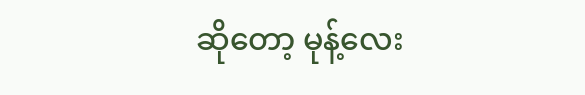ဆိုတော့ မုန့်လေး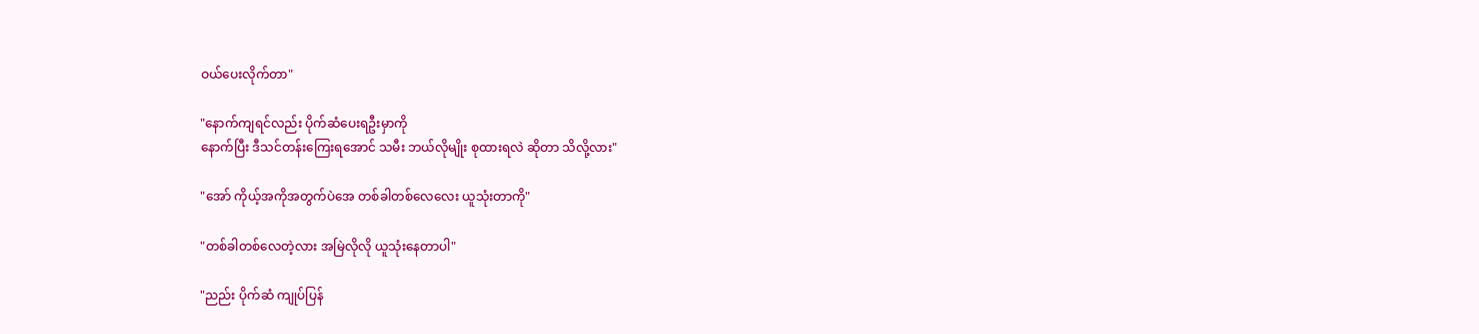ဝယ်ပေးလိုက်တာ"

"နောက်ကျရင်လည်း ပိုက်ဆံပေးရဦးမှာကို
နောက်ပြီး ဒီသင်တန်းကြေးရအောင် သမီး ဘယ်လိုမျိုး စုထားရလဲ ဆိုတာ သိလို့လား"

"အော် ကိုယ့်အကိုအတွက်ပဲအေ တစ်ခါတစ်လေလေး ယူသုံးတာကို"

"တစ်ခါတစ်လေတဲ့လား အမြဲလိုလို ယူသုံးနေတာပါ"

"ညည်း ပိုက်ဆံ ကျုပ်ပြန်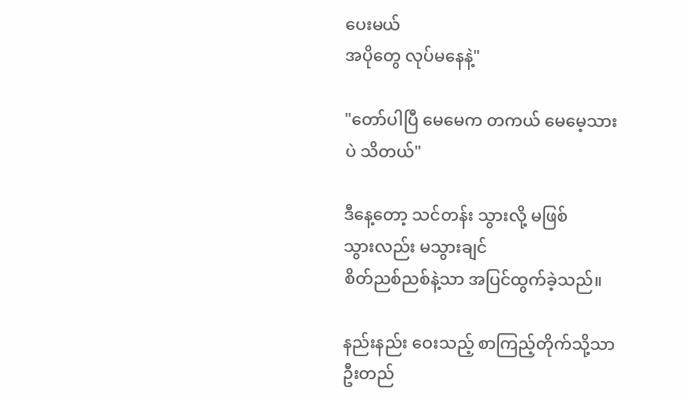ပေးမယ်
အပိုတွေ လုပ်မနေနဲ့"

"တော်ပါပြီ မေမေက တကယ် မေမေ့သားပဲ သိတယ်"

ဒီနေ့တော့ သင်တန်း သွားလို့ မဖြစ်
သွားလည်း မသွားချင်
စိတ်ညစ်ညစ်နဲ့သာ အပြင်ထွက်ခဲ့သည်။

နည်းနည်း ဝေးသည့် စာကြည့်တိုက်သို့သာ ဦးတည်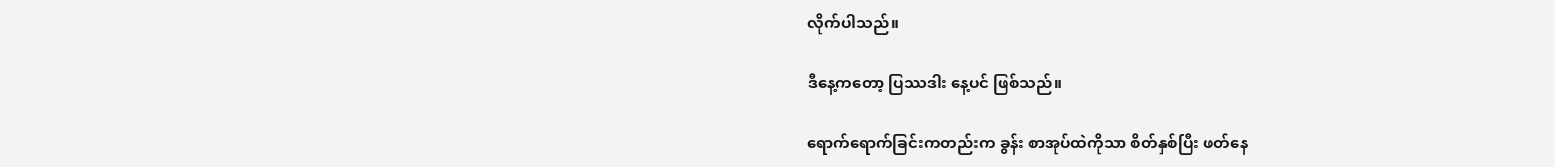လိုက်ပါသည်။

ဒီနေ့ကတော့ ပြဿဒါး နေ့ပင် ဖြစ်သည်။

ရောက်ရောက်ခြင်းကတည်းက ခွန်း စာအုပ်ထဲကိုသာ စိတ်နှစ်ပြီး ဖတ်နေ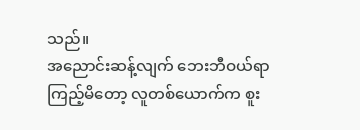သည်။
အညောင်းဆန့်လျက် ဘေးဘီဝယ်ရာ ကြည့်မိတော့ လူတစ်ယောက်က စူး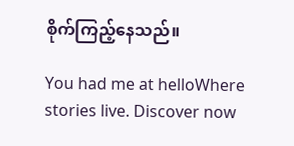စိုက်ကြည့်နေသည်။

You had me at helloWhere stories live. Discover now